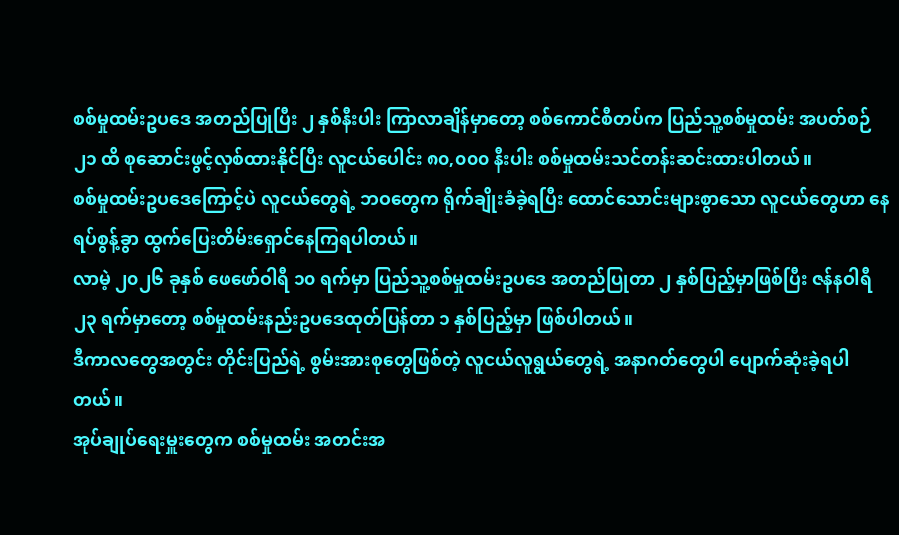စစ်မှုထမ်းဥပဒေ အတည်ပြုပြီး ၂ နှစ်နီးပါး ကြာလာချိန်မှာတော့ စစ်ကောင်စီတပ်က ပြည်သူ့စစ်မှုထမ်း အပတ်စဉ် ၂၁ ထိ စုဆောင်းဖွင့်လှစ်ထားနိုင်ပြီး လူငယ်ပေါင်း ၈၀,၀၀၀ နီးပါး စစ်မှုထမ်းသင်တန်းဆင်းထားပါတယ်။
စစ်မှုထမ်းဥပဒေကြောင့်ပဲ လူငယ်တွေရဲ့ ဘဝတွေက ရိုက်ချိုးခံခဲ့ရပြီး ထောင်သောင်းများစွာသော လူငယ်တွေဟာ နေရပ်စွန့်ခွာ ထွက်ပြေးတိမ်းရှောင်နေကြရပါတယ်။
လာမဲ့ ၂၀၂၆ ခုနှစ် ဖေဖော်ဝါရီ ၁၀ ရက်မှာ ပြည်သူ့စစ်မှုထမ်းဥပဒေ အတည်ပြုတာ ၂ နှစ်ပြည့်မှာဖြစ်ပြီး ဇန်နဝါရီ ၂၃ ရက်မှာတော့ စစ်မှုထမ်းနည်းဥပဒေထုတ်ပြန်တာ ၁ နှစ်ပြည့်မှာ ဖြစ်ပါတယ်။
ဒီကာလတွေအတွင်း တိုင်းပြည်ရဲ့ စွမ်းအားစုတွေဖြစ်တဲ့ လူငယ်လူရွယ်တွေရဲ့ အနာဂတ်တွေပါ ပျောက်ဆုံးခဲ့ရပါတယ်။
အုပ်ချုပ်ရေးမှူးတွေက စစ်မှုထမ်း အတင်းအ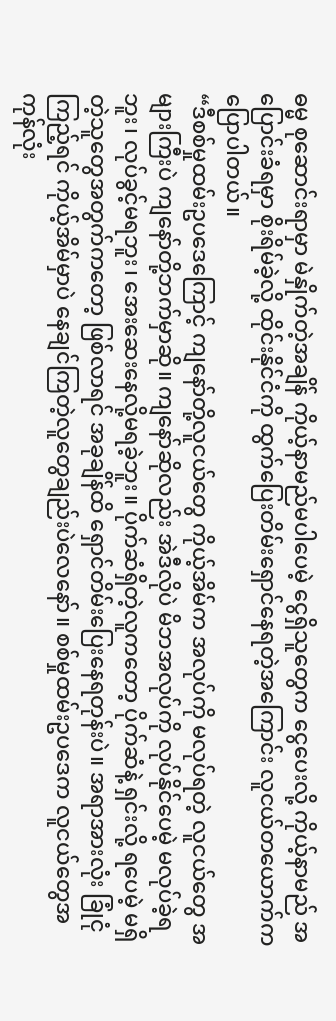ဓမ္မ စုဆောင်းရာမှာ မဲနှိုက်တဲ့အချိန် ကိုယ့်နာမည်မပါပေမဲ့ ငွေရှိသူတွေက ငွေပေးလို့ ကိုယ့်နာမည် အပြောင်းခံရမှာ စိုးရိမ်ခဲ့လို့ ထိုင်းနိုင်ငံကို ထွက်ပြေးတိမ်းရှောင်နေရတဲ့အကြောင်း လူငယ်တယောက်က ပြောပါတယ်။
“ဒီစစ်မှုထမ်းဥပဒေကြောင့် ကျနော်တို့လူငယ်တွေ ကိုယ့်အိမ်က အလုပ်ကို မလုပ်ရတဲ့ လူငယ်တွေ အများကြီးပဲ ကျနော်တို့ဘက်မှာဆို။ ကျနော်ဆိုလည်း အဲဒီလိုပဲ မိဘအလုပ်ကို လုပ်နိုင်ပေမဲ့ မလုပ်ခဲ့ရဘူး၊ လုပ်ခွင့်မရဘူး၊ အေးဆေးနေလို့မရခဲ့ဘူး။ ပိုက်ဆံရှိတဲ့လူကတော့ ပိုက်ဆံနဲ့ ရှင်းလို့ ရပေမဲ့ မရှိတဲ့သူတွေအတွက်ကတော့ ဖြစ်လာရင် အခုချိန်ထိ ရှောင်တိမ်းပြေးနေရတုန်းပဲ။ အရာအားလုံး ခြုံငုံကြည့်ရင် ကိုယ့်အိမ်မှာပဲ နေချင်ကြတဲ့လူတွေချည်းပဲလေနော်။ စစ်မှုထမ်းဥပဒေက လူငယ်တွေအကုန်လုံး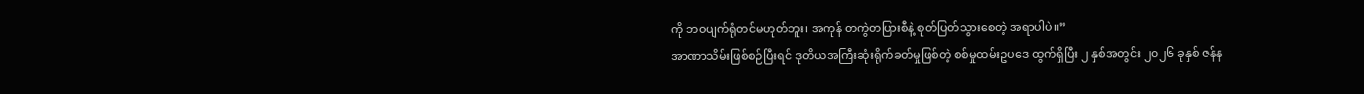ကို ဘဝပျက်ရုံတင်မဟုတ်ဘူး၊ အကုန် တကွဲတပြားစီနဲ့ စုတ်ပြတ်သွားစေတဲ့ အရာပါပဲ။”
အာဏာသိမ်းဖြစ်စဉ်ပြီးရင် ဒုတိယအကြီးဆုံးရိုက်ခတ်မှုဖြစ်တဲ့ စစ်မှုထမ်းဥပဒေ ထွက်ရှိပြီး ၂ နှစ်အတွင်း ၂၀၂၆ ခုနှစ် ဇန်န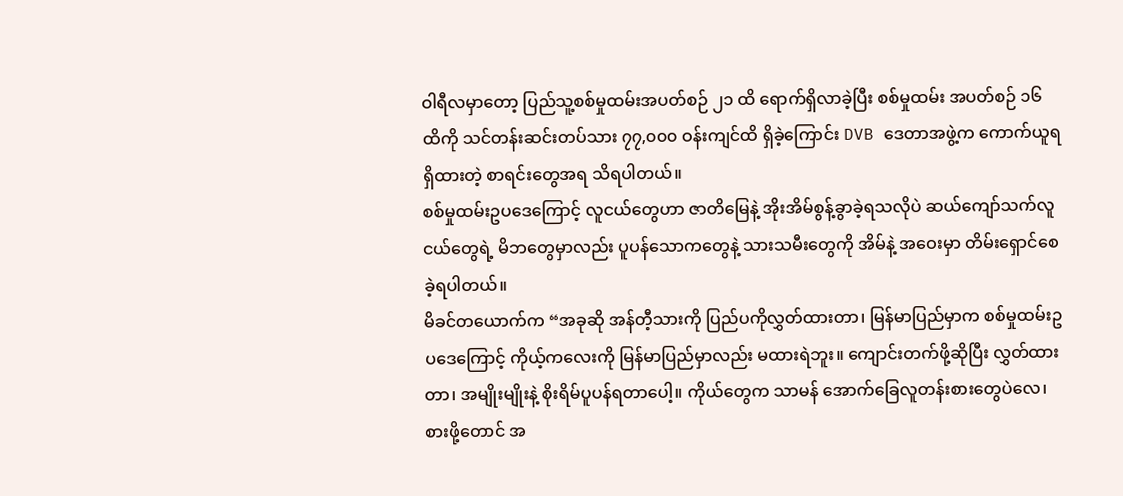ဝါရီလမှာတော့ ပြည်သူ့စစ်မှုထမ်းအပတ်စဉ် ၂၁ ထိ ရောက်ရှိလာခဲ့ပြီး စစ်မှုထမ်း အပတ်စဉ် ၁၆ ထိကို သင်တန်းဆင်းတပ်သား ၇၇,၀၀၀ ဝန်းကျင်ထိ ရှိခဲ့ကြောင်း DVB ဒေတာအဖွဲ့က ကောက်ယူရရှိထားတဲ့ စာရင်းတွေအရ သိရပါတယ်။
စစ်မှုထမ်းဥပဒေကြောင့် လူငယ်တွေဟာ ဇာတိမြေနဲ့ အိုးအိမ်စွန့်ခွာခဲ့ရသလိုပဲ ဆယ်ကျော်သက်လူငယ်တွေရဲ့ မိဘတွေမှာလည်း ပူပန်သောကတွေနဲ့ သားသမီးတွေကို အိမ်နဲ့ အဝေးမှာ တိမ်းရှောင်စေခဲ့ရပါတယ်။
မိခင်တယောက်က “အခုဆို အန်တီ့သားကို ပြည်ပကိုလွှတ်ထားတာ၊ မြန်မာပြည်မှာက စစ်မှုထမ်းဥပဒေကြောင့် ကိုယ့်ကလေးကို မြန်မာပြည်မှာလည်း မထားရဲဘူး။ ကျောင်းတက်ဖို့ဆိုပြီး လွှတ်ထားတာ၊ အမျိုးမျိုးနဲ့ စိုးရိမ်ပူပန်ရတာပေါ့။ ကိုယ်တွေက သာမန် အောက်ခြေလူတန်းစားတွေပဲလေ၊ စားဖို့တောင် အ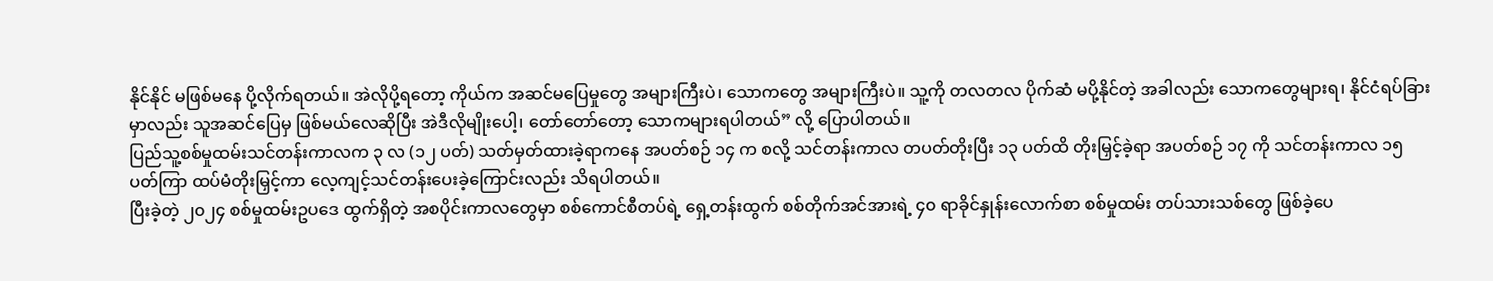နိုင်နိုင် မဖြစ်မနေ ပို့လိုက်ရတယ်။ အဲလိုပို့ရတော့ ကိုယ်က အဆင်မပြေမှုတွေ အများကြီးပဲ၊ သောကတွေ အများကြီးပဲ။ သူ့ကို တလတလ ပိုက်ဆံ မပို့နိုင်တဲ့ အခါလည်း သောကတွေများရ၊ နိုင်ငံရပ်ခြားမှာလည်း သူအဆင်ပြေမှ ဖြစ်မယ်လေဆိုပြီး အဲဒီလိုမျိုးပေါ့၊ တော်တော်တော့ သောကများရပါတယ်” လို့ ပြောပါတယ်။
ပြည်သူ့စစ်မှုထမ်းသင်တန်းကာလက ၃ လ (၁၂ ပတ်) သတ်မှတ်ထားခဲ့ရာကနေ အပတ်စဉ် ၁၄ က စလို့ သင်တန်းကာလ တပတ်တိုးပြီး ၁၃ ပတ်ထိ တိုးမြှင့်ခဲ့ရာ အပတ်စဉ် ၁၇ ကို သင်တန်းကာလ ၁၅ ပတ်ကြာ ထပ်မံတိုးမြှင့်ကာ လေ့ကျင့်သင်တန်းပေးခဲ့ကြောင်းလည်း သိရပါတယ်။
ပြီးခဲ့တဲ့ ၂၀၂၄ စစ်မှုထမ်းဥပဒေ ထွက်ရှိတဲ့ အစပိုင်းကာလတွေမှာ စစ်ကောင်စီတပ်ရဲ့ ရှေ့တန်းထွက် စစ်တိုက်အင်အားရဲ့ ၄၀ ရာခိုင်နှုန်းလောက်စာ စစ်မှုထမ်း တပ်သားသစ်တွေ ဖြစ်ခဲ့ပေ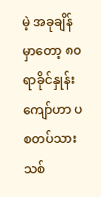မဲ့ အခုချိန်မှာတော့ ၈၀ ရာခိုင်နှုန်းကျော်ဟာ ပစတပ်သားသစ်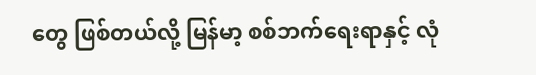တွေ ဖြစ်တယ်လို့ မြန်မာ့ စစ်ဘက်ရေးရာနှင့် လုံ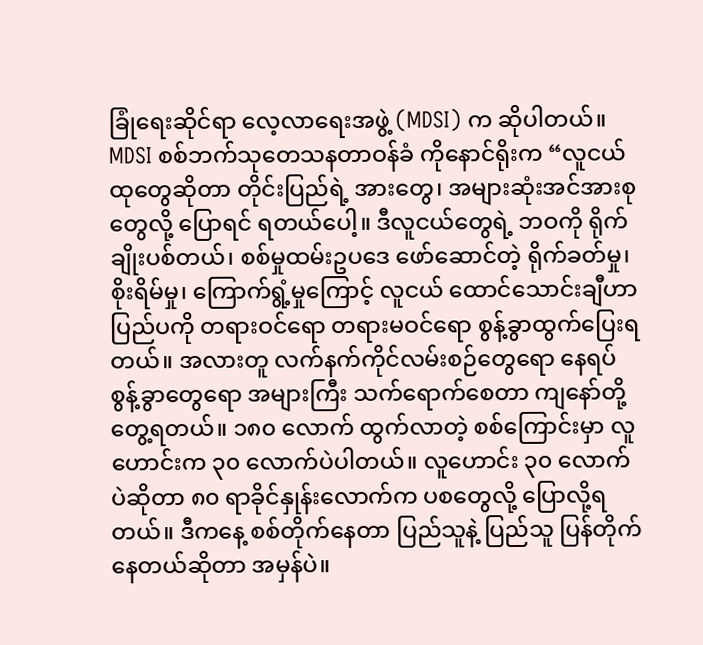ခြုံရေးဆိုင်ရာ လေ့လာရေးအဖွဲ့ (MDSI) က ဆိုပါတယ်။
MDSI စစ်ဘက်သုတေသနတာဝန်ခံ ကိုနောင်ရိုးက “လူငယ်ထုတွေဆိုတာ တိုင်းပြည်ရဲ့ အားတွေ၊ အများဆုံးအင်အားစုတွေလို့ ပြောရင် ရတယ်ပေါ့။ ဒီလူငယ်တွေရဲ့ ဘဝကို ရိုက်ချိုးပစ်တယ်၊ စစ်မှုထမ်းဥပဒေ ဖော်ဆောင်တဲ့ ရိုက်ခတ်မှု၊ စိုးရိမ်မှု၊ ကြောက်ရွံ့မှုကြောင့် လူငယ် ထောင်သောင်းချီဟာ ပြည်ပကို တရားဝင်ရော တရားမဝင်ရော စွန့်ခွာထွက်ပြေးရတယ်။ အလားတူ လက်နက်ကိုင်လမ်းစဉ်တွေရော နေရပ်စွန့်ခွာတွေရော အများကြီး သက်ရောက်စေတာ ကျနော်တို့ တွေ့ရတယ်။ ၁၈၀ လောက် ထွက်လာတဲ့ စစ်ကြောင်းမှာ လူဟောင်းက ၃၀ လောက်ပဲပါတယ်။ လူဟောင်း ၃၀ လောက်ပဲဆိုတာ ၈၀ ရာခိုင်နှုန်းလောက်က ပစတွေလို့ ပြောလို့ရတယ်။ ဒီကနေ့ စစ်တိုက်နေတာ ပြည်သူနဲ့ ပြည်သူ ပြန်တိုက်နေတယ်ဆိုတာ အမှန်ပဲ။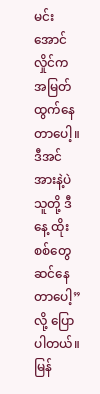မင်းအောင်လှိုင်က အမြတ်ထွက်နေတာပေါ့။ ဒီအင်အားနဲ့ပဲ သူတို့ ဒီနေ့ ထိုးစစ်တွေ ဆင်နေတာပေါ့” လို့ ပြောပါတယ်။
မြန်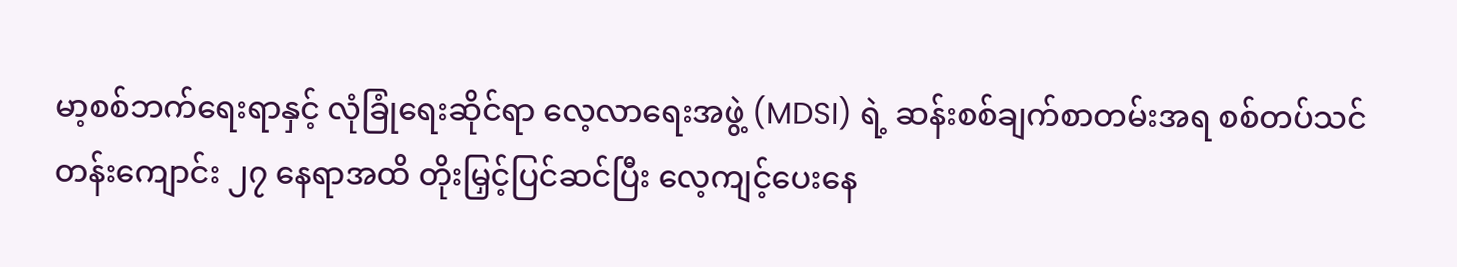မာ့စစ်ဘက်ရေးရာနှင့် လုံခြုံရေးဆိုင်ရာ လေ့လာရေးအဖွဲ့ (MDSI) ရဲ့ ဆန်းစစ်ချက်စာတမ်းအရ စစ်တပ်သင်တန်းကျောင်း ၂၇ နေရာအထိ တိုးမြှင့်ပြင်ဆင်ပြီး လေ့ကျင့်ပေးနေ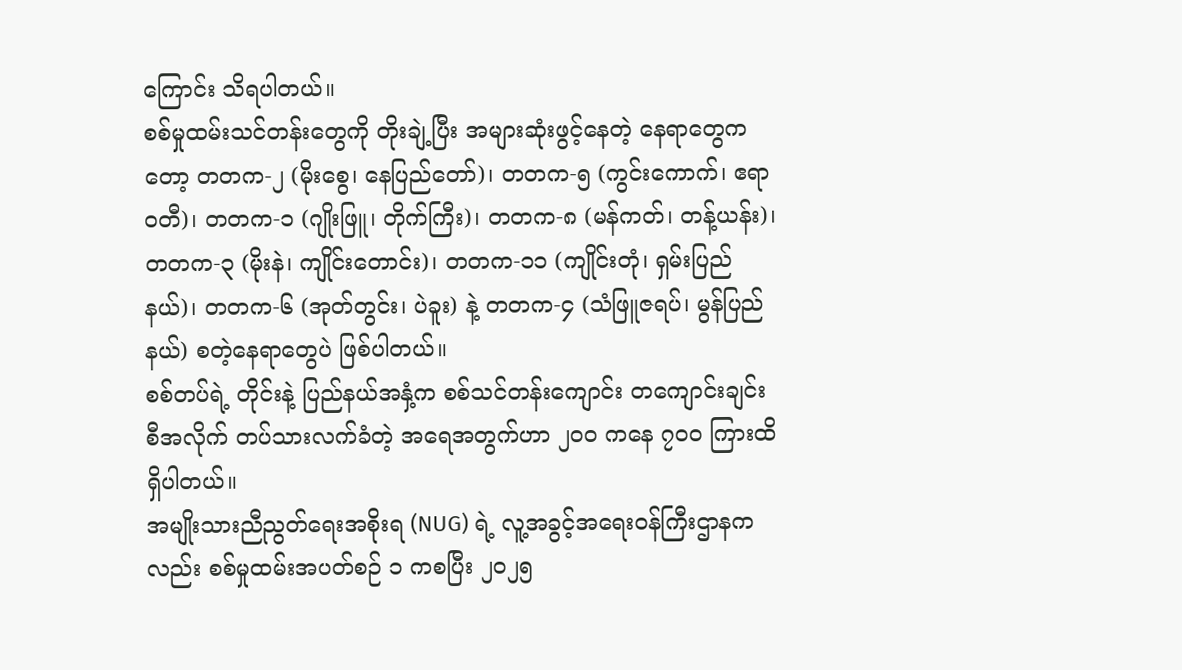ကြောင်း သိရပါတယ်။
စစ်မှုထမ်းသင်တန်းတွေကို တိုးချဲ့ပြီး အများဆုံးဖွင့်နေတဲ့ နေရာတွေကတော့ တတက-၂ (မိုးစွေ၊ နေပြည်တော်)၊ တတက-၅ (ကွင်းကောက်၊ ဧရာဝတီ)၊ တတက-၁ (ဂျိုးဖြူ၊ တိုက်ကြီး)၊ တတက-၈ (မန်ကတ်၊ တန့်ယန်း)၊ တတက-၃ (မိုးနဲ၊ ကျိုင်းတောင်း)၊ တတက-၁၁ (ကျိုင်းတုံ၊ ရှမ်းပြည်နယ်)၊ တတက-၆ (အုတ်တွင်း၊ ပဲခူး) နဲ့ တတက-၄ (သံဖြူဇရပ်၊ မွန်ပြည်နယ်) စတဲ့နေရာတွေပဲ ဖြစ်ပါတယ်။
စစ်တပ်ရဲ့ တိုင်းနဲ့ ပြည်နယ်အနှံ့က စစ်သင်တန်းကျောင်း တကျောင်းချင်းစီအလိုက် တပ်သားလက်ခံတဲ့ အရေအတွက်ဟာ ၂၀၀ ကနေ ၇၀၀ ကြားထိ ရှိပါတယ်။
အမျိုးသားညီညွတ်ရေးအစိုးရ (NUG) ရဲ့ လူ့အခွင့်အရေးဝန်ကြီးဌာနကလည်း စစ်မှုထမ်းအပတ်စဉ် ၁ ကစပြီး ၂၀၂၅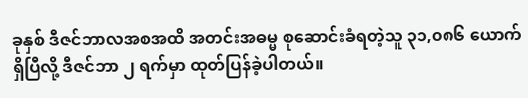ခုနှစ် ဒီဇင်ဘာလအစအထိ အတင်းအဓမ္မ စုဆောင်းခံရတဲ့သူ ၃၁,၀၈၆ ယောက် ရှိပြီလို့ ဒီဇင်ဘာ ၂ ရက်မှာ ထုတ်ပြန်ခဲ့ပါတယ်။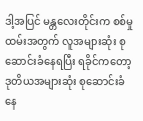ဒါ့အပြင် မန္တလေးတိုင်းက စစ်မှုထမ်းအတွက် လူအများဆုံး စုဆောင်းခံနေရပြီး ရခိုင်ကတော့ ဒုတိယအများဆုံး စုဆောင်းခံနေ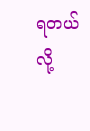ရတယ်လို့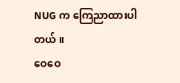NUG က ကြေညာထားပါတယ်။
ဝေဝေ